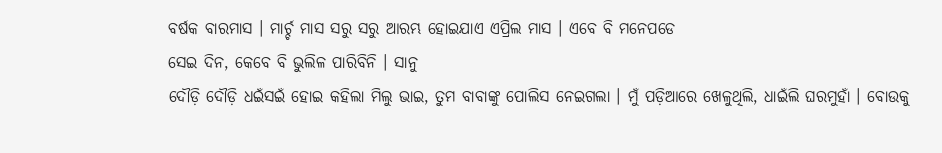ବର୍ଷକ ବାରମାସ । ମାର୍ଚ୍ଚ ମାସ ସରୁ ସରୁ ଆରମ୍ଭ ହୋଇଯାଏ ଏପ୍ରିଲ ମାସ । ଏବେ ବି ମନେପଡେ
ସେଇ ଦିନ, କେବେ ବି ଭୁଲିଳ ପାରିବିନି । ସାନୁ
ଦୌଡ଼ି ଦୌଡ଼ି ଧଇଁସଇଁ ହୋଇ କହିଲା ମିଲୁ ଭାଇ, ତୁମ ବାବାଙ୍କୁ ପୋଲିସ ନେଇଗଲା । ମୁଁ ପଡ଼ିଆରେ ଖେଳୁଥିଲି, ଧାଇଁଲି ଘରମୁହାଁ । ବୋଉକୁ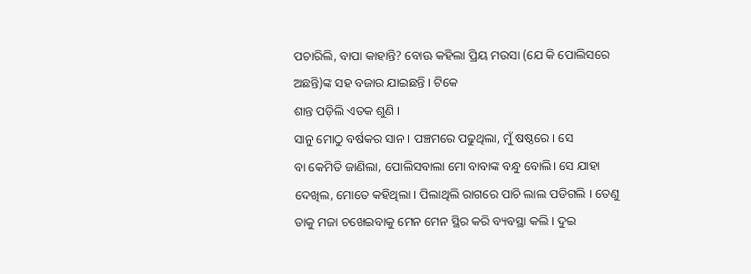ପଚାରିଲି, ବାପା କାହାନ୍ତି? ବୋଊ କହିଲା ପ୍ରିୟ ମଉସା (ଯେ କି ପୋଲିସରେ ଅଛନ୍ତି)ଙ୍କ ସହ ବଜାର ଯାଇଛନ୍ତି । ଟିକେ
ଶାନ୍ତ ପଡ଼ିଲି ଏତକ ଶୁଣି ।
ସାନୁ ମୋଠୁ ବର୍ଷକର ସାନ । ପଞ୍ଚମରେ ପଢୁଥିଲା, ମୁଁ ଷଷ୍ଠରେ । ସେ
ବା କେମିତି ଜାଣିଲା, ପୋଲିସବାଲା ମୋ ବାବାଙ୍କ ବନ୍ଧୁ ବୋଲି। ସେ ଯାହା ଦେଖିଲ, ମୋତେ କହିଥିଲା । ପିଲାଥିଲି ରାଗରେ ପାଚି ଲାଲ ପଡିଗଲି । ତେଣୁ
ତାକୁ ମଜା ଚଖେଇବାକୁ ମେନ ମେନ ସ୍ଥିର କରି ବ୍ୟବସ୍ଥା କଲି । ଦୁଇ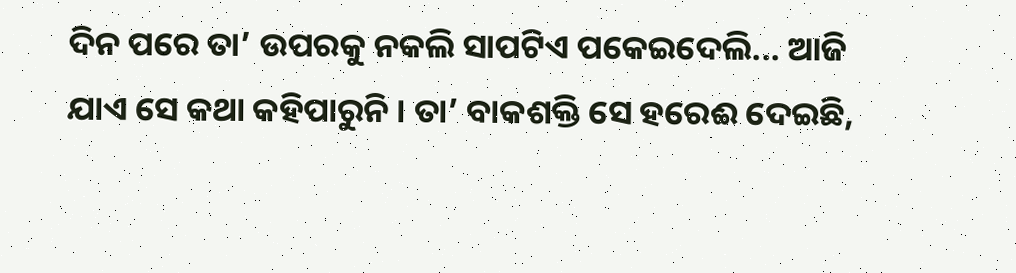ଦିନ ପରେ ତା’ ଉପରକୁ ନକଲି ସାପଟିଏ ପକେଇଦେଲି... ଆଜି
ଯାଏ ସେ କଥା କହିପାରୁନି । ତା’ ବାକଶକ୍ତି ସେ ହରେଈ ଦେଇଛି,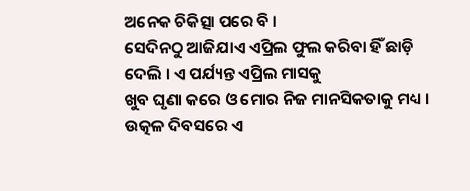ଅନେକ ଚିକିତ୍ସା ପରେ ବି ।
ସେଦିନଠୁ ଆଜିଯାଏ ଏପ୍ରିଲ ଫୁଲ କରିବା ହିଁ ଛାଡ଼ି ଦେଲି । ଏ ପର୍ଯ୍ୟନ୍ତ ଏପ୍ରିଲ ମାସକୁ
ଖୁବ ଘୃଣା କରେ ଓ ମୋର ନିଜ ମାନସିକତାକୁ ମଧ୍ୟ । ଉତ୍କଳ ଦିବସରେ ଏ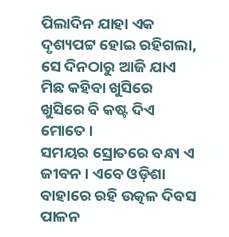ପିଲାଦିନ ଯାହା ଏକ
ଦୃଶ୍ୟପଟ୍ଟ ହୋଇ ରହିଗଲା, ସେ ଦିନଠାରୁ ଆଜି ଯାଏ ମିଛ କହିବା ଖୁସିରେ ଖୁସିରେ ବି କଷ୍ଟ ଦିଏ ମୋତେ ।
ସମୟର ସ୍ରୋତରେ ବନ୍ଧା ଏ ଜୀବନ । ଏବେ ଓଡ଼ିଶା ବାହାରେ ରହି ଉତ୍କଳ ଦିବସ ପାଳନ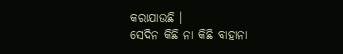କରାଯାଉଛି ।
ସେଦିନ କିଛି ନା କିଛି ବାହାନା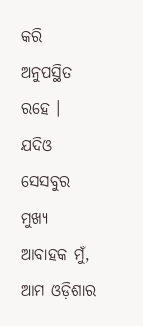କରି ଅନୁପସ୍ଥିତ ରହେ । ଯଦିଓ ସେସବୁର ମୁଖ୍ୟ ଆବାହକ ମୁଁ, ଆମ ଓଡ଼ିଶାର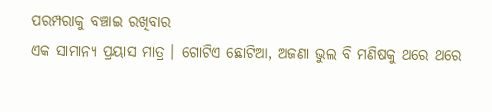ପରମ୍ପରାକୁ ବଞ୍ଚାଇ ରଖିବାର
ଏକ ସାମାନ୍ୟ ପ୍ରୟାସ ମାତ୍ର । ଗୋଟିଏ ଛୋଟିଆ, ଅଜଣା ଭୁଲ ବି ମଣିଷକୁ ଥରେ ଥରେ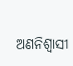ଅଣନିଶ୍ଵାସୀ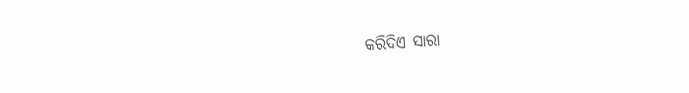କରିଦିଏ ସାରା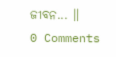ଜୀବନ... ॥
0 Comments